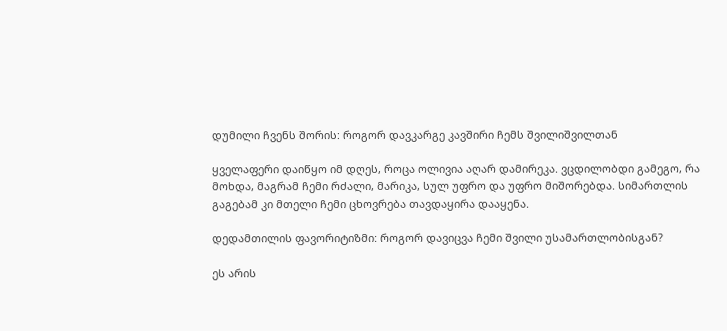დუმილი ჩვენს შორის: როგორ დავკარგე კავშირი ჩემს შვილიშვილთან

ყველაფერი დაიწყო იმ დღეს, როცა ოლივია აღარ დამირეკა. ვცდილობდი გამეგო, რა მოხდა, მაგრამ ჩემი რძალი, მარიკა, სულ უფრო და უფრო მიშორებდა. სიმართლის გაგებამ კი მთელი ჩემი ცხოვრება თავდაყირა დააყენა.

დედამთილის ფავორიტიზმი: როგორ დავიცვა ჩემი შვილი უსამართლობისგან?

ეს არის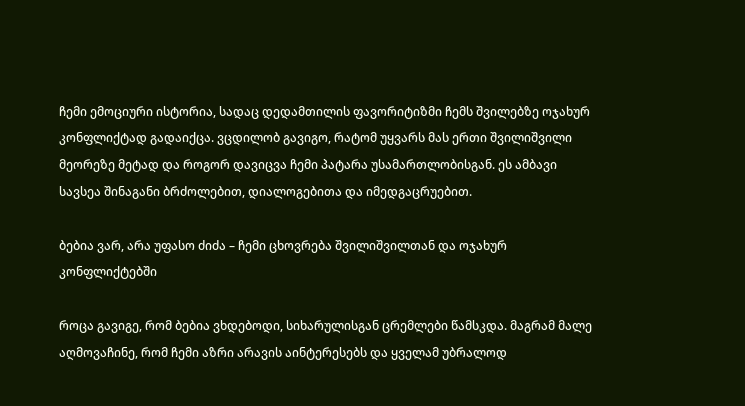ჩემი ემოციური ისტორია, სადაც დედამთილის ფავორიტიზმი ჩემს შვილებზე ოჯახურ კონფლიქტად გადაიქცა. ვცდილობ გავიგო, რატომ უყვარს მას ერთი შვილიშვილი მეორეზე მეტად და როგორ დავიცვა ჩემი პატარა უსამართლობისგან. ეს ამბავი სავსეა შინაგანი ბრძოლებით, დიალოგებითა და იმედგაცრუებით.

ბებია ვარ, არა უფასო ძიძა – ჩემი ცხოვრება შვილიშვილთან და ოჯახურ კონფლიქტებში

როცა გავიგე, რომ ბებია ვხდებოდი, სიხარულისგან ცრემლები წამსკდა. მაგრამ მალე აღმოვაჩინე, რომ ჩემი აზრი არავის აინტერესებს და ყველამ უბრალოდ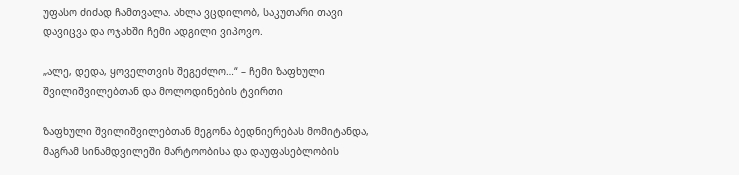უფასო ძიძად ჩამთვალა. ახლა ვცდილობ, საკუთარი თავი დავიცვა და ოჯახში ჩემი ადგილი ვიპოვო.

„ალე, დედა, ყოველთვის შეგეძლო…“ – ჩემი ზაფხული შვილიშვილებთან და მოლოდინების ტვირთი

ზაფხული შვილიშვილებთან მეგონა ბედნიერებას მომიტანდა, მაგრამ სინამდვილეში მარტოობისა და დაუფასებლობის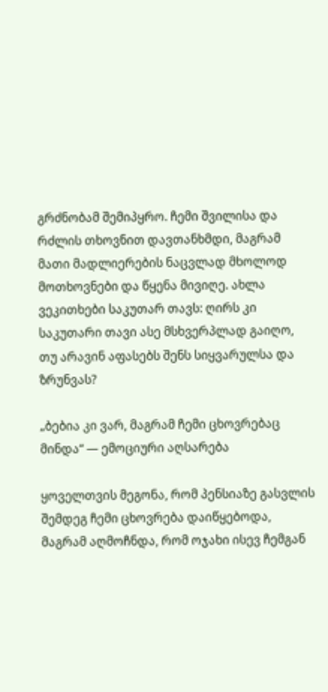გრძნობამ შემიპყრო. ჩემი შვილისა და რძლის თხოვნით დავთანხმდი, მაგრამ მათი მადლიერების ნაცვლად მხოლოდ მოთხოვნები და წყენა მივიღე. ახლა ვეკითხები საკუთარ თავს: ღირს კი საკუთარი თავი ასე მსხვერპლად გაიღო, თუ არავინ აფასებს შენს სიყვარულსა და ზრუნვას?

„ბებია კი ვარ, მაგრამ ჩემი ცხოვრებაც მინდა“ — ემოციური აღსარება

ყოველთვის მეგონა, რომ პენსიაზე გასვლის შემდეგ ჩემი ცხოვრება დაიწყებოდა, მაგრამ აღმოჩნდა, რომ ოჯახი ისევ ჩემგან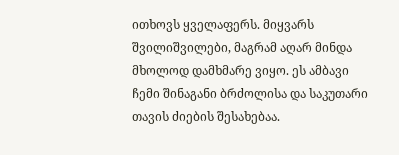ითხოვს ყველაფერს. მიყვარს შვილიშვილები, მაგრამ აღარ მინდა მხოლოდ დამხმარე ვიყო. ეს ამბავი ჩემი შინაგანი ბრძოლისა და საკუთარი თავის ძიების შესახებაა.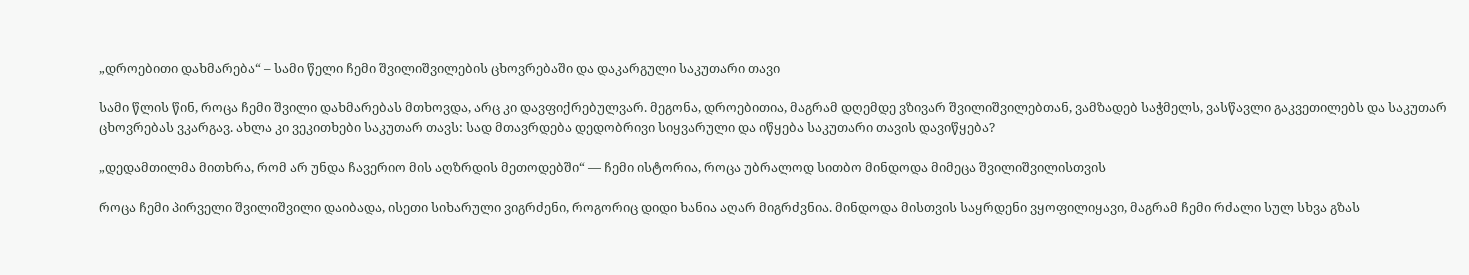„დროებითი დახმარება“ – სამი წელი ჩემი შვილიშვილების ცხოვრებაში და დაკარგული საკუთარი თავი

სამი წლის წინ, როცა ჩემი შვილი დახმარებას მთხოვდა, არც კი დავფიქრებულვარ. მეგონა, დროებითია, მაგრამ დღემდე ვზივარ შვილიშვილებთან, ვამზადებ საჭმელს, ვასწავლი გაკვეთილებს და საკუთარ ცხოვრებას ვკარგავ. ახლა კი ვეკითხები საკუთარ თავს: სად მთავრდება დედობრივი სიყვარული და იწყება საკუთარი თავის დავიწყება?

„დედამთილმა მითხრა, რომ არ უნდა ჩავერიო მის აღზრდის მეთოდებში“ — ჩემი ისტორია, როცა უბრალოდ სითბო მინდოდა მიმეცა შვილიშვილისთვის

როცა ჩემი პირველი შვილიშვილი დაიბადა, ისეთი სიხარული ვიგრძენი, როგორიც დიდი ხანია აღარ მიგრძვნია. მინდოდა მისთვის საყრდენი ვყოფილიყავი, მაგრამ ჩემი რძალი სულ სხვა გზას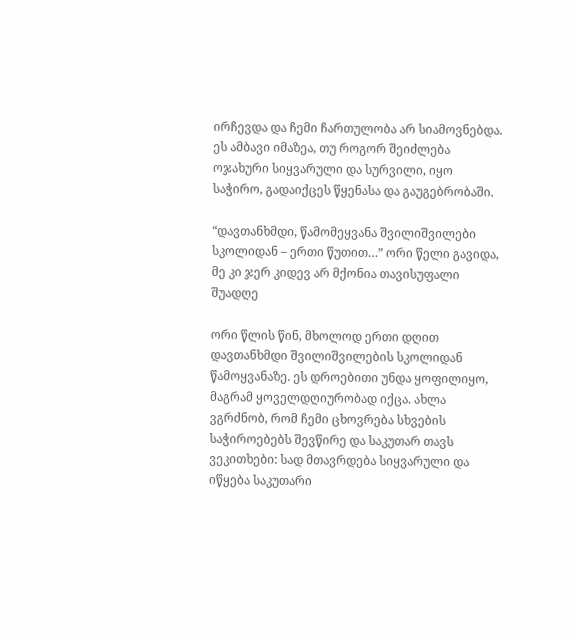ირჩევდა და ჩემი ჩართულობა არ სიამოვნებდა. ეს ამბავი იმაზეა, თუ როგორ შეიძლება ოჯახური სიყვარული და სურვილი, იყო საჭირო, გადაიქცეს წყენასა და გაუგებრობაში.

“დავთანხმდი, წამომეყვანა შვილიშვილები სკოლიდან – ერთი წუთით…” ორი წელი გავიდა, მე კი ჯერ კიდევ არ მქონია თავისუფალი შუადღე

ორი წლის წინ, მხოლოდ ერთი დღით დავთანხმდი შვილიშვილების სკოლიდან წამოყვანაზე. ეს დროებითი უნდა ყოფილიყო, მაგრამ ყოველდღიურობად იქცა. ახლა ვგრძნობ, რომ ჩემი ცხოვრება სხვების საჭიროებებს შევწირე და საკუთარ თავს ვეკითხები: სად მთავრდება სიყვარული და იწყება საკუთარი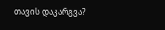თავის დაკარგვა?